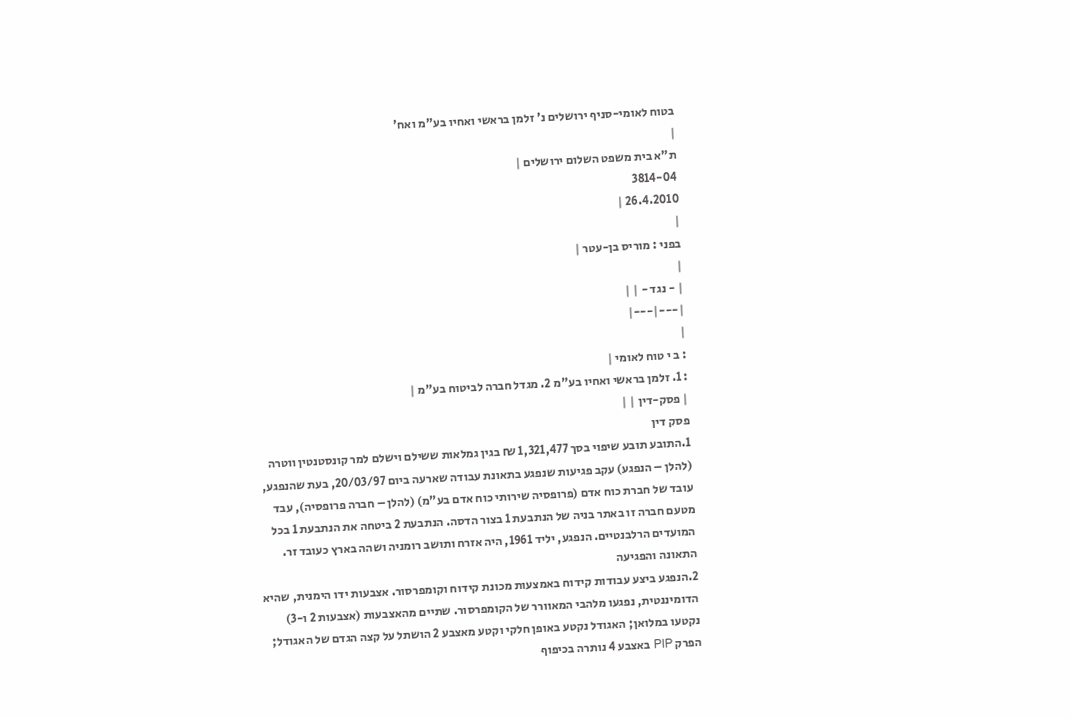בטוח לאומי-סניף ירושלים נ' זלמן בראשי ואחיו בע"מ ואח'
|
ת"א בית משפט השלום ירושלים |
3814-04
26.4.2010 |
|
בפני : מוריס בן-עטר |
|
| - נגד - | |
|---|---|
|
: ב י טוח לאומי |
: 1. זלמן בראשי ואחיו בע"מ 2. מגדל חברה לביטוח בע"מ |
| פסק-דין | |
פסק דין
1.התובע תובע שיפוי בסך 1,321,477 ₪ בגין גמלאות ששילם וישלם למר קונסטנטין ווטרה (להלן – הנפגע) עקב פגיעות שנפגע בתאונת עבודה שארעה ביום 20/03/97, בעת שהנפגע, עובד של חברת כוח אדם (פרופסיה שירותי כוח אדם בע"מ) (להלן – חברה פרופסיה), עבד מטעם חברה זו באתר בניה של הנתבעת 1 בצור הדסה. הנתבעת 2 ביטחה את הנתבעת 1 בכל המועדים הרלבנטיים. הנפגע, יליד 1961, היה אזרח ותושב רומניה ושהה בארץ כעובד זר.
התאונה והפגיעה
2.הנפגע ביצע עבודות קידוח באמצעות מכונת קידוח וקומפרסור. אצבעות ידו הימנית, שהיא הדומיננטית, נפגעו מלהבי המאוורר של הקומפרסור. שתיים מהאצבעות (אצבעות 2 ו-3) נקטעו במלואן; האגודל נקטע באופן חלקי וקטע מאצבע 2 הושתל על קצה הגדם של האגודל; הפרק PIP באצבע 4 נותרה בכיפוף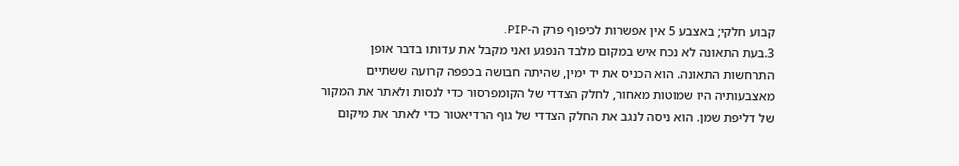קבוע חלקי; באצבע 5 אין אפשרות לכיפוף פרק ה-PIP.
3.בעת התאונה לא נכח איש במקום מלבד הנפגע ואני מקבל את עדותו בדבר אופן התרחשות התאונה. הוא הכניס את יד ימין, שהיתה חבושה בכפפה קרועה ששתיים מאצבעותיה היו שמוטות מאחור, לחלק הצדדי של הקומפרסור כדי לנסות ולאתר את המקור של דליפת שמן. הוא ניסה לנגב את החלק הצדדי של גוף הרדיאטור כדי לאתר את מיקום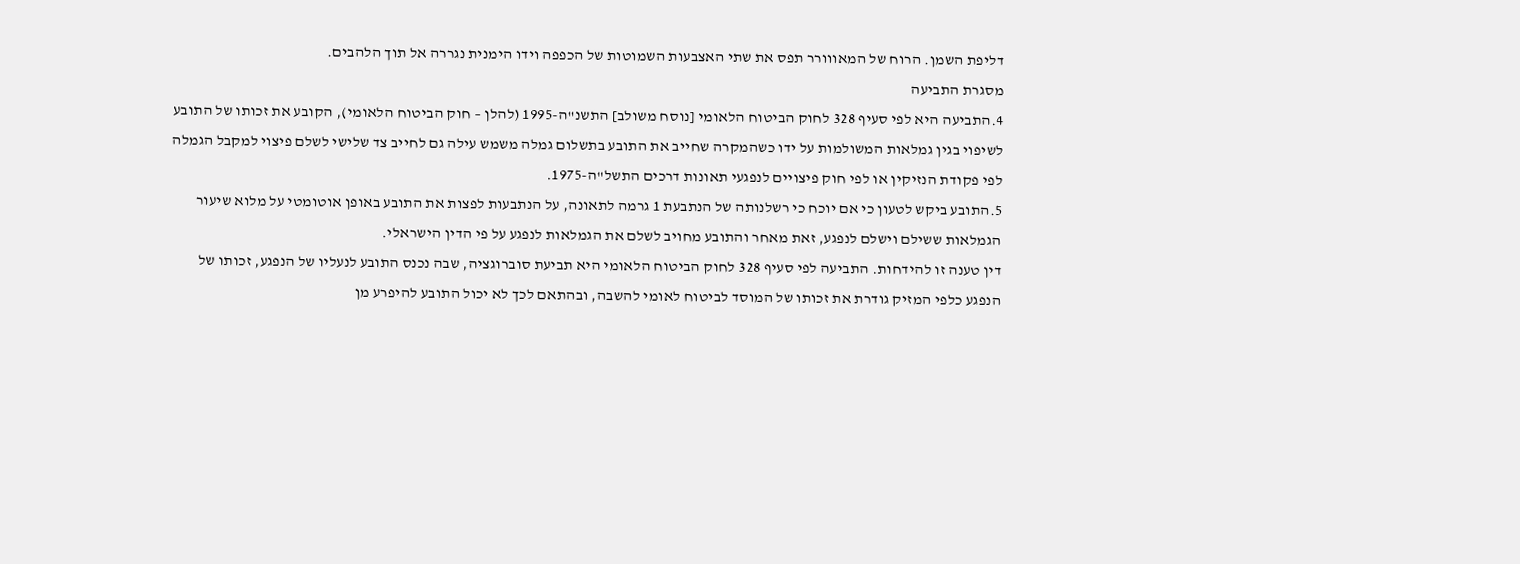דליפת השמן. הרוח של המאווורר תפס את שתי האצבעות השמוטות של הכפפה וידו הימנית נגררה אל תוך הלהבים.
מסגרת התביעה
4.התביעה היא לפי סעיף 328 לחוק הביטוח הלאומי [נוסח משולב] התשנ"ה-1995 (להלן – חוק הביטוח הלאומי), הקובע את זכותו של התובע לשיפוי בגין גמלאות המשולמות על ידו כשהמקרה שחייב את התובע בתשלום גמלה משמש עילה גם לחייב צד שלישי לשלם פיצוי למקבל הגמלה לפי פקודת הנזיקין או לפי חוק פיצויים לנפגעי תאונות דרכים התשל"ה-1975.
5.התובע ביקש לטעון כי אם יוכח כי רשלנותה של הנתבעת 1 גרמה לתאונה, על הנתבעות לפצות את התובע באופן אוטומטי על מלוא שיעור הגמלאות ששילם וישלם לנפגע, זאת מאחר והתובע מחויב לשלם את הגמלאות לנפגע על פי הדין הישראלי.
דין טענה זו להידחות. התביעה לפי סעיף 328 לחוק הביטוח הלאומי היא תביעת סוברוגציה, שבה נכנס התובע לנעליו של הנפגע, זכותו של הנפגע כלפי המזיק גודרת את זכותו של המוסד לביטוח לאומי להשבה, ובהתאם לכך לא יכול התובע להיפרע מן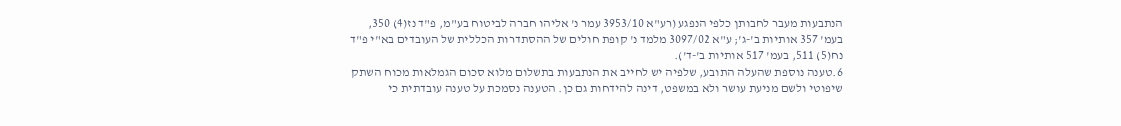הנתבעות מעבר לחבותן כלפי הנפגע (רע"א 3953/10 עמר נ' אליהו חברה לביטוח בע"מ, פ"ד נז(4) 350, בעמ' 357 אותיות ב'-ג'; ע"א 3097/02 מלמד נ' קופת חולים של ההסתדרות הכללית של העובדים בא"י פ"ד נח(5) 511, בעמ' 517 אותיות ב'-ד').
6.טענה נוספת שהעלה התובע, שלפיה יש לחייב את הנתבעות בתשלום מלוא סכום הגמלאות מכוח השתק שיפוטי ולשם מניעת עושר ולא במשפט, דינה להידחות גם כן. הטענה נסמכת על טענה עובדתית כי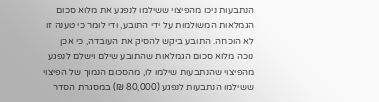הנתבעות ניכו מהפיצוי ששילמו לנפגע את מלוא סכום הגמלאות המשולמות על ידי התובע, ודי לומר כי טענה זו לא הוכחה. התובע ביקש להסיק את העובדה, כי אכן נוכה מלוא סכום הגמלאות שהתובע שילם וישלם לנפגע מהפיצוי שהנתבעות שילמו לו, מהסכום הנמוך של הפיצוי ששילמו הנתבעות לנפגע (80,000 ₪) במסגרת הסדר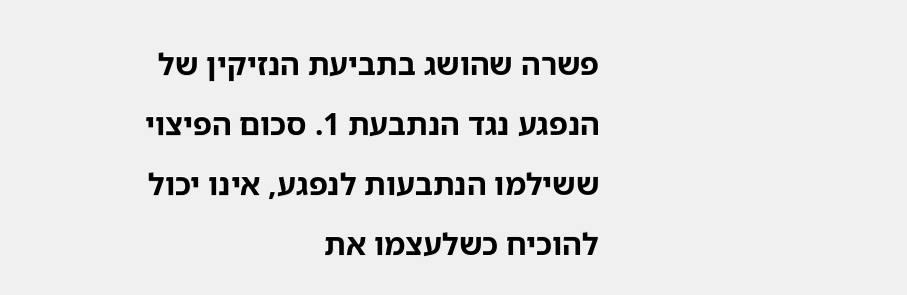פשרה שהושג בתביעת הנזיקין של הנפגע נגד הנתבעת 1. סכום הפיצוי ששילמו הנתבעות לנפגע, אינו יכול להוכיח כשלעצמו את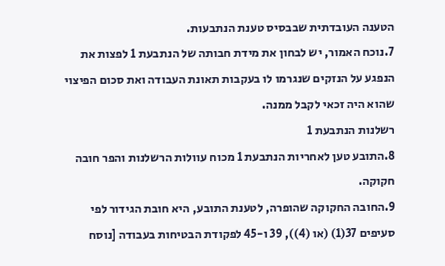הטענה העובדתית שבבסיס טענת הנתבעות.
7.נוכח האמור, יש לבחון את מידת חבותה של הנתבעת 1 לפצות את הנפגע על הנזקים שנגרמו לו בעקבות תאונת העבודה ואת סכום הפיצוי שהוא היה זכאי לקבל ממנה.
רשלנות הנתבעת 1
8.התובע טען לאחריות הנתבעת 1 מכוח עוולות הרשלנות והפר חובה חקוקה.
9.החובה החקוקה שהופרה, לטענת התובע, היא חובת הגידור לפי סעיפים 37(1) (או (4)), 39 ו-45 לפקודת הבטיחות בעבודה [נוסח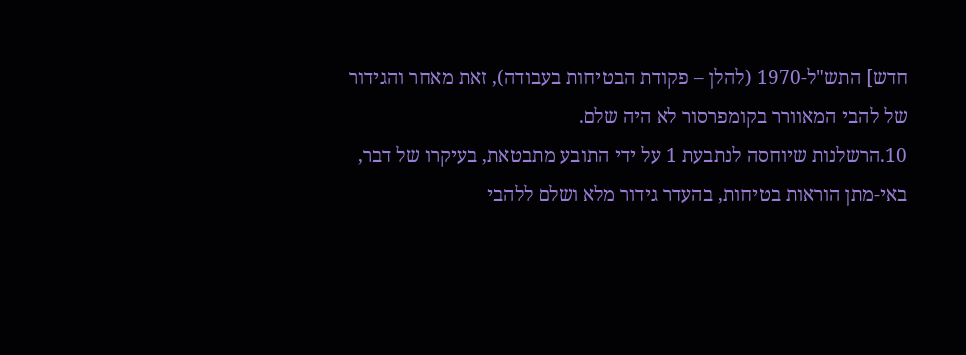חדש] התש"ל-1970 (להלן – פקודת הבטיחות בעבודה), זאת מאחר והגידור של להבי המאוורר בקומפרסור לא היה שלם.
10.הרשלנות שיוחסה לנתבעת 1 על ידי התובע מתבטאת, בעיקרו של דבר, באי-מתן הוראות בטיחות, בהעדר גידור מלא ושלם ללהבי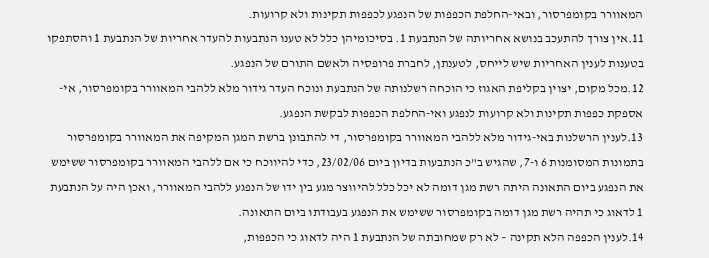המאוורר בקומפרסור, ובאי-החלפת הכפפות של הנפגע לכפפות תקינות ולא קרועות.
11.אין צורך להתעכב בנושא אחריותה של הנתבעת 1. בסיכומיהן כלל לא טענו הנתבעות להעדר אחריות של הנתבעת 1 והסתפקו בטענות לענין האחריות שיש לייחס, לטענתן, לחברת פרופסיה ולאשם התורם של הנפגע.
12.מכל מקום, יצוין בקליפת האגוז כי הוכחה רשלנותה של הנתבעת ונוכח העדר גידור מלא ללהבי המאוורר בקומפרסור, אי-אספקת כפפות תקינות ולא קרועות לנפגע ואי-החלפת הכפפות לבקשת הנפגע.
13.לענין הרשלנות באי-גידור מלא ללהבי המאוורר בקומפרסור, די להתבונן ברשת המגן המקיפה את המאוורר בקומפרסור בתמונות המסומנות 6 ו-7, שהגיש ב"כ הנתבעות בדיון ביום 23/02/06, כדי להיווכח כי אם ללהבי המאוורר בקומפרסור ששימש את הנפגע ביום התאונה היתה רשת מגן דומה לא יכל כלל להיווצר מגע בין ידו של הנפגע ללהבי המאוורר, ואכן היה על הנתבעת 1 לדאוג כי תהיה רשת מגן דומה בקומפרסור ששימש את הנפגע בעבודתו ביום התאונה.
14.לענין הכפפה הלא תקינה – לא רק שמחובתה של הנתבעת 1 היה לדאוג כי הכפפות,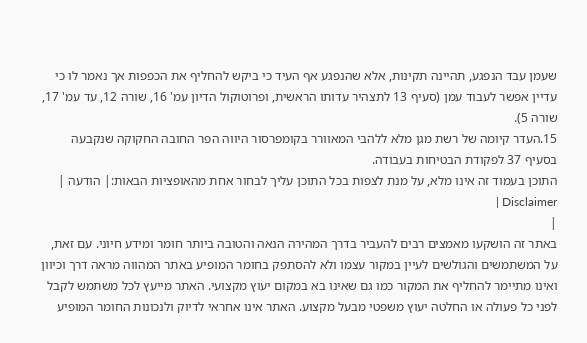שעמן עבד הנפגע, תהיינה תקינות, אלא שהנפגע אף העיד כי ביקש להחליף את הכפפות אך נאמר לו כי עדיין אפשר לעבוד עמן (סעיף 13 לתצהיר עדותו הראשית, ופרוטוקול הדיון עמ' 16, שורה 12, עד עמ' 17, שורה 5).
15.העדר קיומה של רשת מגן מלא ללהבי המאוורר בקומפרסור היווה הפר החובה החקוקה שנקבעה בסעיף 37 לפקודת הבטיחות בעבודה.
התוכן בעמוד זה אינו מלא, על מנת לצפות בכל התוכן עליך לבחור אחת מהאופציות הבאות:| הודעה | Disclaimer |
|
באתר זה הושקעו מאמצים רבים להעביר בדרך המהירה הנאה והטובה ביותר חומר ומידע חיוני. עם זאת, על המשתמשים והגולשים לעיין במקור עצמו ולא להסתפק בחומר המופיע באתר המהווה מראה דרך וכיוון ואינו מתיימר להחליף את המקור כמו גם שאינו בא במקום יעוץ מקצועי. האתר מייעץ לכל משתמש לקבל לפני כל פעולה או החלטה יעוץ משפטי מבעל מקצוע. האתר אינו אחראי לדיוק ולנכונות החומר המופיע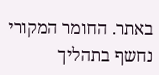באתר. החומר המקורי נחשף בתהליך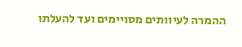ההמרה לעיוותים מסויימים ועד להעלתו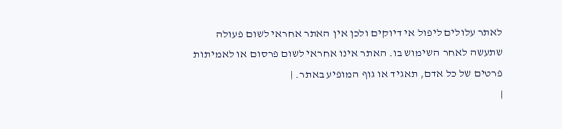לאתר עלולים ליפול אי דיוקים ולכן אין האתר אחראי לשום פעולה שתעשה לאחר השימוש בו. האתר אינו אחראי לשום פרסום או לאמיתות פרטים של כל אדם, תאגיד או גוף המופיע באתר. |
|